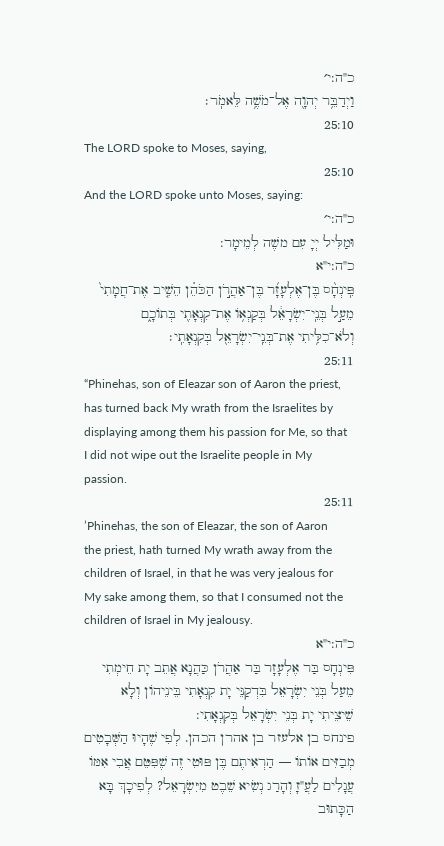כ"ה:י׳
וַיְדַבֵּ֥ר יְהוָ֖ה אֶל־מֹשֶׁ֥ה לֵּאמֹֽר׃
25:10
The LORD spoke to Moses, saying,
25:10
And the LORD spoke unto Moses, saying:
כ"ה:י׳
וּמַלִּיל יְיָ עִם משֶׁה לְמֵימָר:
כ"ה:י"א
פִּֽינְחָ֨ס בֶּן־אֶלְעָזָ֜ר בֶּן־אַהֲרֹ֣ן הַכֹּהֵ֗ן הֵשִׁ֤יב אֶת־חֲמָתִי֙ מֵעַ֣ל בְּנֵֽי־יִשְׂרָאֵ֔ל בְּקַנְא֥וֹ אֶת־קִנְאָתִ֖י בְּתוֹכָ֑ם וְלֹא־כִלִּ֥יתִי אֶת־בְּנֵֽי־יִשְׂרָאֵ֖ל בְּקִנְאָתִֽי׃
25:11
“Phinehas, son of Eleazar son of Aaron the priest, has turned back My wrath from the Israelites by displaying among them his passion for Me, so that I did not wipe out the Israelite people in My passion.
25:11
’Phinehas, the son of Eleazar, the son of Aaron the priest, hath turned My wrath away from the children of Israel, in that he was very jealous for My sake among them, so that I consumed not the children of Israel in My jealousy.
כ"ה:י"א
פִּינְחָס בַּר אֶלְעָזָר בַּר אַהֲרֹן כַּהֲנָא אֲתֵב יָת חֵימְתִי מֵעַל בְּנֵי יִשְׂרָאֵל בִּדְקַנֵּי יָת קִנְאָתִי בֵּינֵיהוֹן וְלָא שֵׁיצֵיתִי יָת בְּנֵי יִשְׂרָאֵל בְּקִנְאָתִי:
פינחס בן אלעזר בן אהרן הכהן. לְפִי שֶׁהָיוּ הַשְּׁבָטִים מְבַזִּים אוֹתוֹ — הַרְאִיתֶם בֶּן פּוּטִי זֶה שֶׁפִּטֵּם אֲבִי אִמּוֹ עֲגָלִים לַעֲ"זָ וְהָרַג נְשִׂיא שֵׁבֶט מִיִּשְׂרָאֵל? לְפִיכָךְ בָּא הַכָּתוּב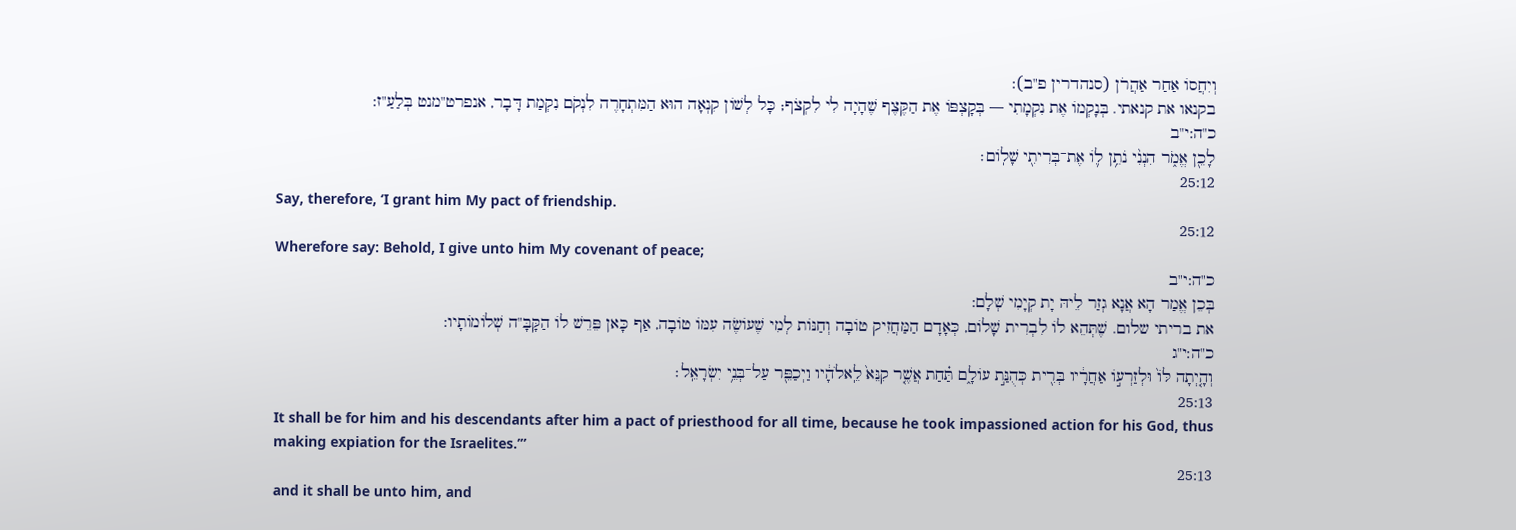וְיִחֲסוֹ אַחַר אַהֲרֹן (סנהדרין פ"ב):
בקנאו את קנאתי. בְּנָקְמוֹ אֶת נִקְמָתִי — בְּקָצְפּוֹ אֶת הַקֶּצֶף שֶׁהָיָה לִי לִקְצֹף; כָּל לְשׁוֹן קִנְאָה הוּא הַמִּתְחָרֶה לִנְקֹם נִקְמַת דָּבָר, אנפרט"מנט בְּלַעַ"ז:
כ"ה:י"ב
לָכֵ֖ן אֱמֹ֑ר הִנְנִ֨י נֹתֵ֥ן ל֛וֹ אֶת־בְּרִיתִ֖י שָׁלֽוֹם׃
25:12
Say, therefore, ‘I grant him My pact of friendship.
25:12
Wherefore say: Behold, I give unto him My covenant of peace;
כ"ה:י"ב
בְּכֵן אֱמַר הָא אֲנָא גְזַר לֵיהּ יָת קְיָמִי שְׁלָם:
את בריתי שלום. שֶׁתְּהֵא לוֹ לִבְרִית שָׁלוֹם, כְּאָדָם הַמַּחֲזִיק טוֹבָה וְחַנּוֹת לְמִי שֶׁעוֹשֶׂה עִמּוֹ טוֹבָה, אַף כָּאן פֵּרֵשׁ לוֹ הַקָּבָּ"ה שְׁלוֹמוֹתָיו:
כ"ה:י"ג
וְהָ֤יְתָה לּוֹ֙ וּלְזַרְע֣וֹ אַחֲרָ֔יו בְּרִ֖ית כְּהֻנַּ֣ת עוֹלָ֑ם תַּ֗חַת אֲשֶׁ֤ר קִנֵּא֙ לֵֽאלֹהָ֔יו וַיְכַפֵּ֖ר עַל־בְּנֵ֥י יִשְׂרָאֵֽל׃
25:13
It shall be for him and his descendants after him a pact of priesthood for all time, because he took impassioned action for his God, thus making expiation for the Israelites.’”
25:13
and it shall be unto him, and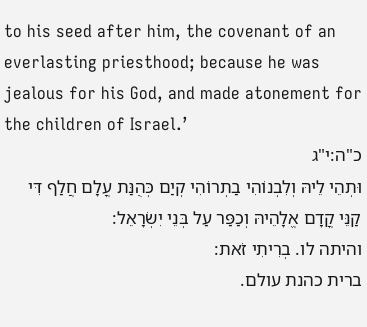to his seed after him, the covenant of an everlasting priesthood; because he was jealous for his God, and made atonement for the children of Israel.’
כ"ה:י"ג
וּתְהֵי לֵיהּ וְלִבְנוֹהִי בַתְרוֹהִי קְיַם כְּהֻנַּת עֳלָם חֲלַף דִּי קַנֵּי קֳדָם אֱלָהֵיהּ וְכַפַּר עַל בְּנֵי יִשְׂרָאֵל:
והיתה לו. בְרִיתִי זֹאת:
ברית כהנת עולם.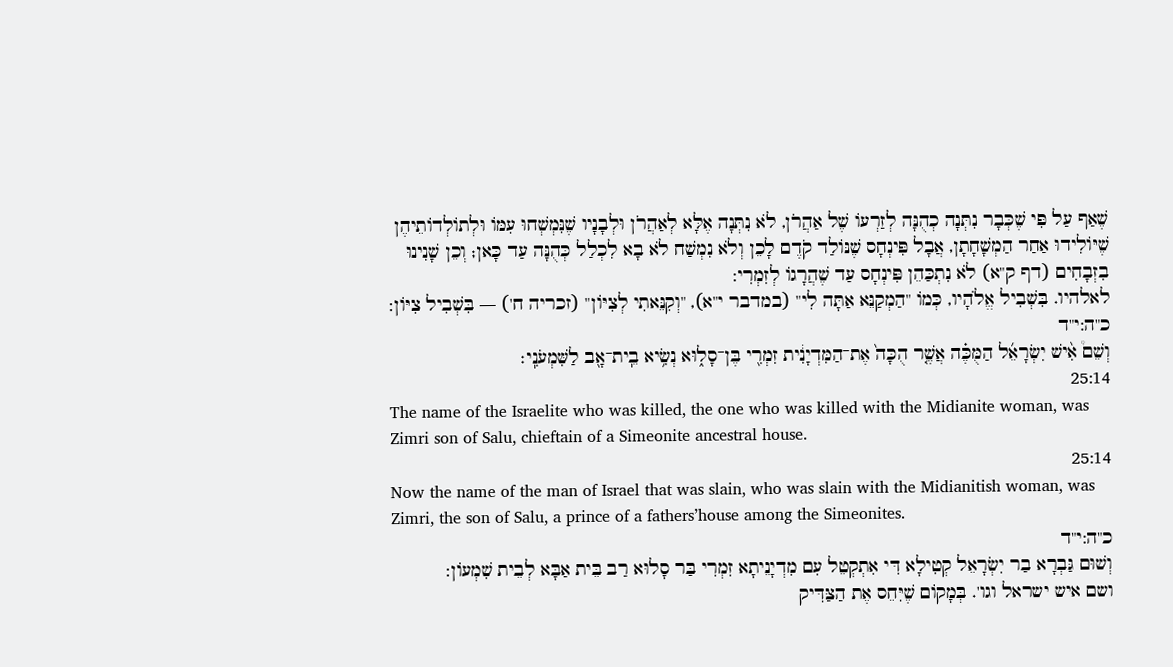שֶׁאַף עַל פִּי שֶׁכְּבָר נִתְּנָה כְהֻנָּה לְזַרְעוֹ שֶׁל אַהֲרֹן, לֹא נִתְּנָה אֶלָּא לְאַהֲרֹן וּלְבָנָיו שֶׁנִּמְשְׁחוּ עִמּוֹ וּלְתוֹלְדוֹתֵיהֶן שֶׁיּוֹלִידוּ אַחַר הַמְשָׁחָתָן, אֲבָל פִּינְחָס שֶׁנּוֹלַד קֹדֶם לָכֵן וְלֹא נִמְשַׁח לֹא בָא לִכְלַל כְּהֻנָּה עַד כָּאן; וְכֵן שָׁנִינוּ בִזְבָחִים (דף ק"א) לֹא נִתְכַּהֵן פִּינְחָס עַד שֶׁהֲרָגוֹ לְזִמְרִי:
לאלהיו. בִּשְׁבִיל אֱלֹהָיו, כְּמוֹ "הַמְקַנֵּא אַתָּה לִי" (במדבר י"א), "וְקִנֵּאתִי לְצִיּוֹן" (זכריה ח') — בִּשְׁבִיל צִיּוֹן:
כ"ה:י"ד
וְשֵׁם֩ אִ֨ישׁ יִשְׂרָאֵ֜ל הַמֻּכֶּ֗ה אֲשֶׁ֤ר הֻכָּה֙ אֶת־הַמִּדְיָנִ֔ית זִמְרִ֖י בֶּן־סָל֑וּא נְשִׂ֥יא בֵֽית־אָ֖ב לַשִּׁמְעֹנִֽי׃
25:14
The name of the Israelite who was killed, the one who was killed with the Midianite woman, was Zimri son of Salu, chieftain of a Simeonite ancestral house.
25:14
Now the name of the man of Israel that was slain, who was slain with the Midianitish woman, was Zimri, the son of Salu, a prince of a fathers’house among the Simeonites.
כ"ה:י"ד
וְשׁוּם גַּבְרָא בַר יִשְׂרָאֵל קְטִילָא דִּי אִתְקְטֵל עִם מִדְיָנֵיתָא זִמְרִי בַּר סָלוּא רַב בֵּית אַבָּא לְבֵית שִׁמְעוֹן:
ושם איש ישראל וגו'. בְּמָקוֹם שֶׁיִּחֵס אֶת הַצַּדִּיק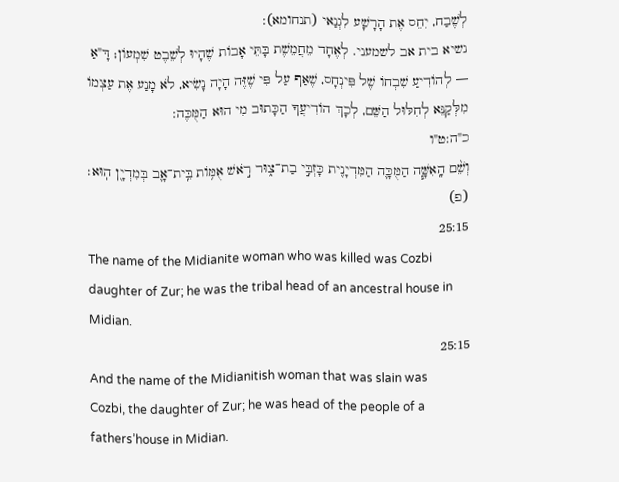לְשֶׁבַח, יִחֵס אֶת הָרָשָׁע לִגְנַאי (תנחומא):
נשיא בית אב לשמעני. לְאֶחָד מֵחֲמֵשֶׁת בָּתֵּי אָבוֹת שֶׁהָיוּ לְשֵׁבֶט שִׁמְעוֹן; דָּ"אַ — לְהוֹדִיעַ שִׁבְחוֹ שֶׁל פִּינְחָס, שֶׁאַף עַל פִּי שֶׁזֶּה הָיָה נָשִׂיא, לֹא מָנַע אֶת עַצְמוֹ מִלְּקַנֵּא לְחִלּוּל הַשֵּׁם, לְכָךְ הוֹדִיעֲךָ הַכָּתוּב מִי הוּא הַמֻּכֶּה:
כ"ה:ט"ו
וְשֵׁ֨ם הָֽאִשָּׁ֧ה הַמֻּכָּ֛ה הַמִּדְיָנִ֖ית כָּזְבִּ֣י בַת־צ֑וּר רֹ֣אשׁ אֻמּ֥וֹת בֵּֽית־אָ֛ב בְּמִדְיָ֖ן הֽוּא׃ (פ)
25:15
The name of the Midianite woman who was killed was Cozbi daughter of Zur; he was the tribal head of an ancestral house in Midian.
25:15
And the name of the Midianitish woman that was slain was Cozbi, the daughter of Zur; he was head of the people of a fathers’house in Midian.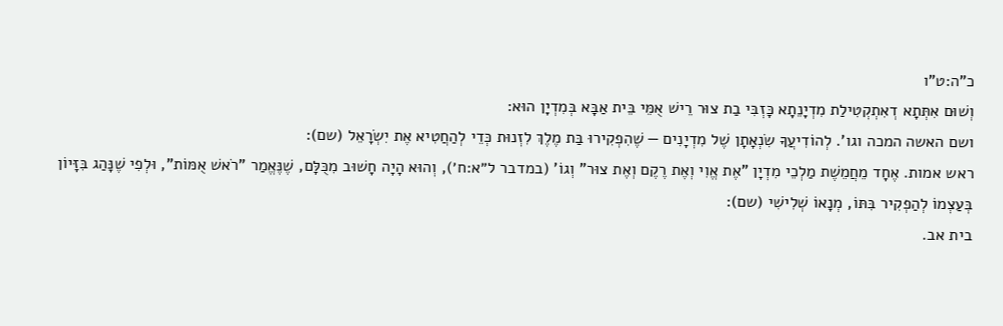כ"ה:ט"ו
וְשׁוּם אִתְּתָא דְאִתְקְטִילַת מִדְיָנֵתָא כָּזְבִּי בַת צוּר רֵישׁ אֻמֵּי בֵּית אַבָּא בְּמִדְיָן הוּא:
ושם האשה המכה וגו'. לְהוֹדִיעֲךָ שִׂנְאָתָן שֶׁל מִדְיָנִים — שֶׁהִפְקִירוּ בַּת מֶלֶךְ לִזְנוּת כְּדֵי לְהַחֲטִיא אֶת יִשְׂרָאֵל (שם):
ראש אמות. אֶחָד מֵחֲמֵשֶׁת מַלְכֵי מִדְיָן "אֶת אֱוִי וְאֶת רֶקֶם וְאֶת צוּר" וְגוֹ' (במדבר ל״א:ח׳), וְהוּא הָיָה חָשׁוּב מִכֻּלָּם, שֶׁנֶּאֱמַר "רֹאשׁ אֻמּוֹת", וּלְפִי שֶׁנָּהַג בִּזָּיוֹן בְּעַצְמוֹ לְהַפְקִיר בִּתּוֹ, מְנָאוֹ שְׁלִישִׁי (שם):
בית אב.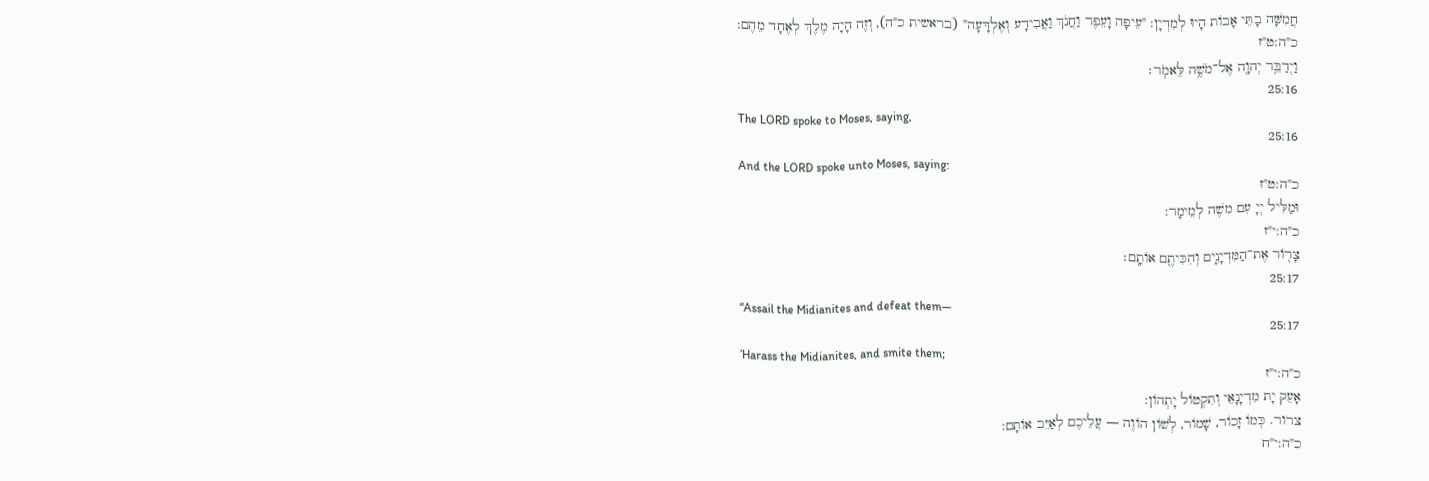חֲמִשָּׁה בָתֵּי אָבוֹת הָיוּ לְמִדְיָן: "עֵיפָה וָעֵפֶר וַחֲנֹךְ וַאֲבִידָע וְאֶלְדָּעָה" (בראשית כ"ה), וְזֶה הָיָה מֶלֶךְ לְאֶחָד מֵהֶם:
כ"ה:ט"ז
וַיְדַבֵּ֥ר יְהוָ֖ה אֶל־מֹשֶׁ֥ה לֵּאמֹֽר׃
25:16
The LORD spoke to Moses, saying,
25:16
And the LORD spoke unto Moses, saying:
כ"ה:ט"ז
וּמַלִּיל יְיָ עִם משֶׁה לְמֵימָר:
כ"ה:י"ז
צָר֖וֹר אֶת־הַמִּדְיָנִ֑ים וְהִכִּיתֶ֖ם אוֹתָֽם׃
25:17
“Assail the Midianites and defeat them—
25:17
’Harass the Midianites, and smite them;
כ"ה:י"ז
אָעֵק יָת מִדְיָנָאֵי וְתִקְטוֹל יָתְהוֹן:
צרור. כְּמוֹ זָכוֹר, שָׁמוֹר, לְשׁוֹן הוֹוֶה — עֲלֵיכֶם לְאַיֵּב אוֹתָם:
כ"ה:י"ח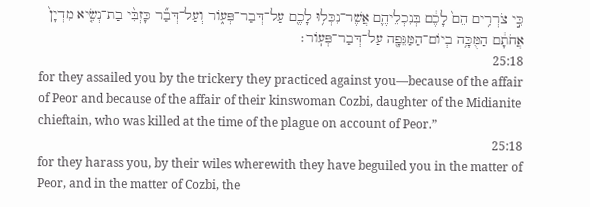כִּ֣י צֹרְרִ֥ים הֵם֙ לָכֶ֔ם בְּנִכְלֵיהֶ֛ם אֲשֶׁר־נִכְּל֥וּ לָכֶ֖ם עַל־דְּבַר־פְּע֑וֹר וְעַל־דְּבַ֞ר כָּזְבִּ֨י בַת־נְשִׂ֤יא מִדְיָן֙ אֲחֹתָ֔ם הַמֻּכָּ֥ה בְיוֹם־הַמַּגֵּפָ֖ה עַל־דְּבַר־פְּעֽוֹר׃
25:18
for they assailed you by the trickery they practiced against you—because of the affair of Peor and because of the affair of their kinswoman Cozbi, daughter of the Midianite chieftain, who was killed at the time of the plague on account of Peor.”
25:18
for they harass you, by their wiles wherewith they have beguiled you in the matter of Peor, and in the matter of Cozbi, the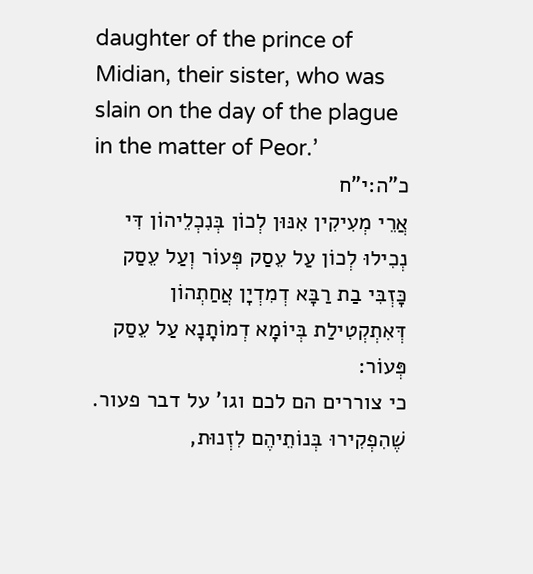daughter of the prince of Midian, their sister, who was slain on the day of the plague in the matter of Peor.’
כ"ה:י"ח
אֲרֵי מְעִיקִין אִנּוּן לְכוֹן בְּנִכְלֵיהוֹן דִּי נְכִילוּ לְכוֹן עַל עֵסַק פְּעוֹר וְעַל עֵסַק כָּזְבִּי בַת רַבָּא דְמִדְיָן אֲחַתְהוֹן דְּאִתְקְטִילַת בְּיוֹמָא דְמוֹתָנָא עַל עֵסַק פְּעוֹר:
כי צוררים הם לכם וגו' על דבר פעור. שֶׁהִפְקִירוּ בְּנוֹתֵיהֶם לִזְנוּת,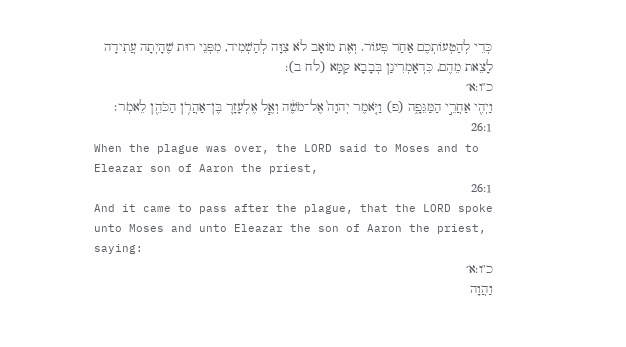כְּדֵי לְהַטְעוֹתְכֶם אַחַר פְּעוֹר. וְאֶת מוֹאָב לֹא צִוָּה לְהַשְׁמִיד, מִפְּנֵי רוּת שֶׁהָיְתָה עֲתִידָה לָצֵאת מֵהֶם, כִּדְאָמְרִינַן בְּבָבָא קַמָּא (לח ב):
כ"ו:א׳
וַיְהִ֖י אַחֲרֵ֣י הַמַּגֵּפָ֑ה (פ) וַיֹּ֤אמֶר יְהוָה֙ אֶל־מֹשֶׁ֔ה וְאֶ֧ל אֶלְעָזָ֛ר בֶּן־אַהֲרֹ֥ן הַכֹּהֵ֖ן לֵאמֹֽר׃
26:1
When the plague was over, the LORD said to Moses and to Eleazar son of Aaron the priest,
26:1
And it came to pass after the plague, that the LORD spoke unto Moses and unto Eleazar the son of Aaron the priest, saying:
כ"ו:א׳
וַהֲוָה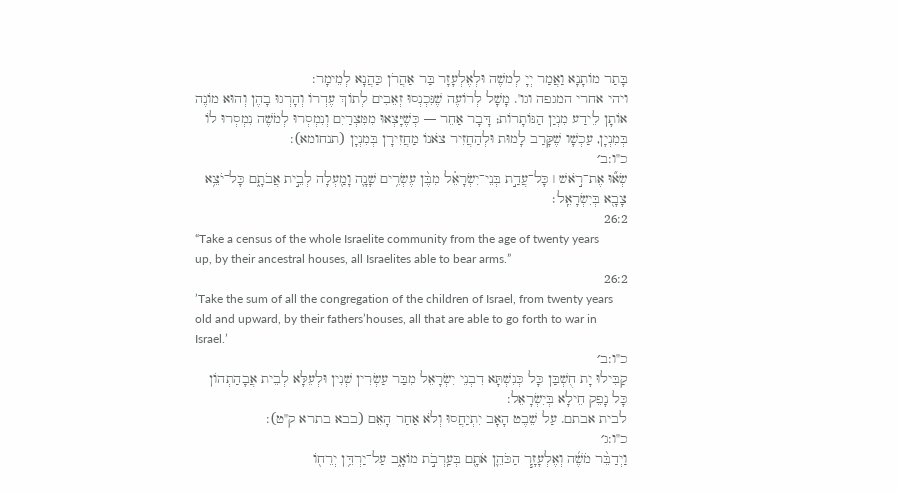בָּתַר מוֹתָנָא וַאֲמַר יְיָ לְמשֶׁה וּלְאֶלְעָזָר בַּר אַהֲרֹן כַּהֲנָא לְמֵימָר:
ויהי אחרי המגפה וגו'. מָשָׁל לְרוֹעֶה שֶׁנִּכְנְסוּ זְאֵבִים לְתוֹךְ עֶדְרוֹ וְהָרְגוּ בָהֶן וְהוּא מוֹנֶה אוֹתָן לֵידַע מִנְיַן הַנּוֹתָרוֹת; דָּבָר אַחֵר — כְּשֶׁיָּצְאוּ מִמִּצְרַיִם וְנִמְסְרוּ לְמֹשֶׁה נִמְסְרוּ לוֹ בְּמִנְיָן, עַכְשָׁו שֶׁקָּרַב לָמוּת וּלְהַחֲזִיר צֹאנוֹ מַחֲזִירָן בְּמִנְיָן (תנחומא):
כ"ו:ב׳
שְׂא֞וּ אֶת־רֹ֣אשׁ ׀ כָּל־עֲדַ֣ת בְּנֵי־יִשְׂרָאֵ֗ל מִבֶּ֨ן עֶשְׂרִ֥ים שָׁנָ֛ה וָמַ֖עְלָה לְבֵ֣ית אֲבֹתָ֑ם כָּל־יֹצֵ֥א צָבָ֖א בְּיִשְׂרָאֵֽל׃
26:2
“Take a census of the whole Israelite community from the age of twenty years up, by their ancestral houses, all Israelites able to bear arms.”
26:2
’Take the sum of all the congregation of the children of Israel, from twenty years old and upward, by their fathers’houses, all that are able to go forth to war in Israel.’
כ"ו:ב׳
קַבִּילוּ יָת חֻשְׁבַּן כָּל כְּנִשְׁתָּא דִבְנֵי יִשְׂרָאֵל מִבַּר עַשְׂרִין שְׁנִין וּלְעֵלָּא לְבֵית אֲבָהַתְהוֹן כָּל נָפֵק חֵילָא בְּיִשְׂרָאֵל:
לבית אבתם. עַל שֵׁבֶט הָאָב יִתְיַחֲסוּ וְלֹא אַחַר הָאֵם (בבא בתרא ק"ט):
כ"ו:ג׳
וַיְדַבֵּ֨ר מֹשֶׁ֜ה וְאֶלְעָזָ֧ר הַכֹּהֵ֛ן אֹתָ֖ם בְּעַֽרְבֹ֣ת מוֹאָ֑ב עַל־יַרְדֵּ֥ן יְרֵח֖וֹ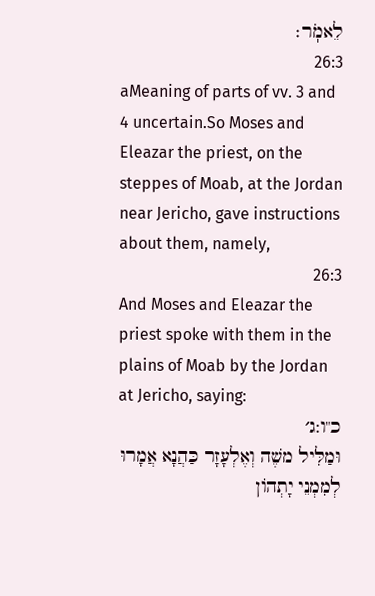לֵאמֹֽר׃
26:3
aMeaning of parts of vv. 3 and 4 uncertain.So Moses and Eleazar the priest, on the steppes of Moab, at the Jordan near Jericho, gave instructions about them, namely,
26:3
And Moses and Eleazar the priest spoke with them in the plains of Moab by the Jordan at Jericho, saying:
כ"ו:ג׳
וּמַלִּיל משֶׁה וְאֶלְעָזָר כַּהֲנָא אֲמָרוּ לְמִמְנֵי יָתְהוֹן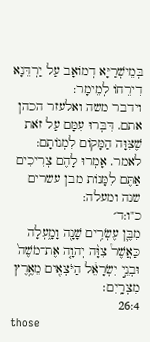בְּמֵישְׁרַיָּא דְמוֹאָב עַל יַרְדֵּנָא דִירֵחוֹ לְמֵימָר:
וידבר משה ואלעזר הכהן אתם. דִּבְּרוּ עִמָּם עַל זֹאת שֶׁצִּוָּה הַמָּקוֹם לִמְנוֹתָם:
לאמר. אָמְרוּ לָהֶם צְרִיכִים אַתֶּם לִמָּנוֹת מבן עשרים שנה ומעלה:
כ"ו:ד׳
מִבֶּ֛ן עֶשְׂרִ֥ים שָׁנָ֖ה וָמָ֑עְלָה כַּאֲשֶׁר֩ צִוָּ֨ה יְהוָ֤ה אֶת־מֹשֶׁה֙ וּבְנֵ֣י יִשְׂרָאֵ֔ל הַיֹּצְאִ֖ים מֵאֶ֥רֶץ מִצְרָֽיִם׃
26:4
those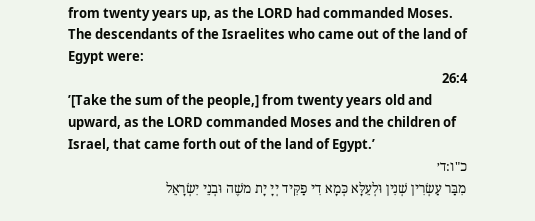from twenty years up, as the LORD had commanded Moses. The descendants of the Israelites who came out of the land of Egypt were:
26:4
’[Take the sum of the people,] from twenty years old and upward, as the LORD commanded Moses and the children of Israel, that came forth out of the land of Egypt.’
כ"ו:ד׳
מִבַּר עַשְׂרִין שְׁנִין וּלְעֵלָּא כְּמָא דִי פַקִּיד יְיָ יָת משֶׁה וּבְנֵי יִשְׂרָאֵל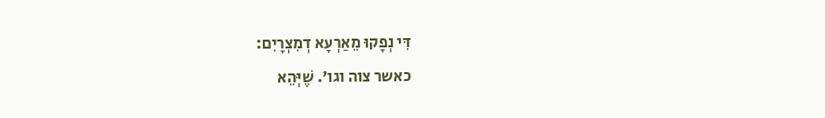דִּי נְפָקוּ מֵאַרְעָא דְמִצְרָיִם:
כאשר צוה וגו'. שֶׁיְּהֵא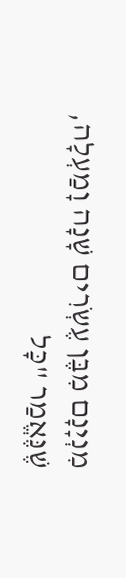מִנְיָנָם מִבֶּן עֶשְֹרִים שָׁנָה וָמַעְלָה, שֶׁנֶּאֱמַר "כָּל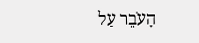הָעֹבֵר עַל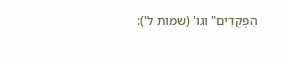הַפְּקֻדִים" וגו' (שמות ל'):